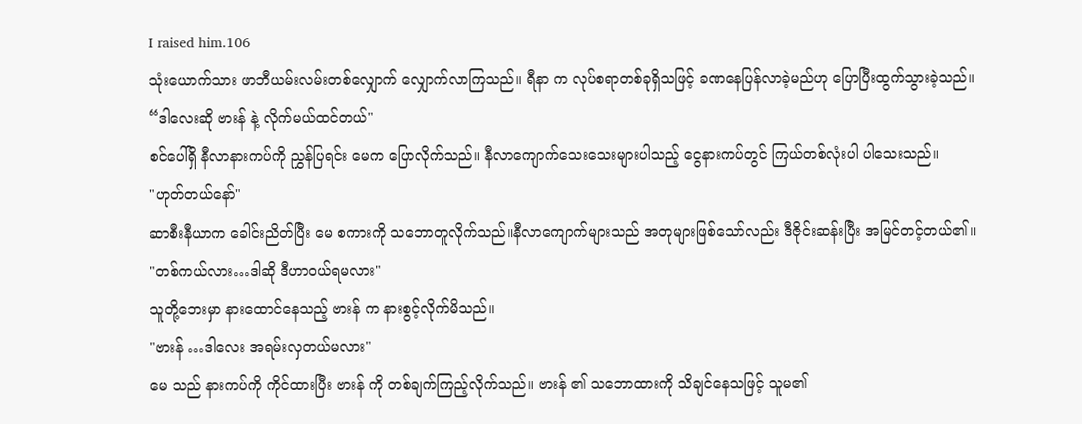I raised him.106
သုံးယောက်သား ဖာဘီယမ်းလမ်းတစ်လျှောက် လျှောက်လာကြသည်။ ရီနာ က လုပ်စရာတစ်ခုရှိသဖြင့် ခဏနေပြန်လာခဲ့မည်ဟု ပြောပြီးထွက်သွားခဲ့သည်။
“ဒါလေးဆို ဗားန် နဲ့ လိုက်မယ်ထင်တယ်"
စင်ပေါ်ရှိ နီလာနားကပ်ကို ညွှန်ပြရင်း မေက ပြောလိုက်သည်။ နီလာကျောက်သေးသေးများပါသည့် ငွေနားကပ်တွင် ကြယ်တစ်လုံးပါ ပါသေးသည်။
"ဟုတ်တယ်နော်"
ဆာစီးနီယာက ခေါင်းညိတ်ပြီး မေ စကားကို သဘောတူလိုက်သည်။နီလာကျောက်များသည် အတုများဖြစ်သော်လည်း ဒီဇိုင်းဆန်းပြီး အမြင်တင့်တယ်၏။
"တစ်ကယ်လား…ဒါဆို ဒီဟာဝယ်ရမလား"
သူတို့ဘေးမှာ နားထောင်နေသည့် ဗားန် က နားစွင့်လိုက်မိသည်။
"ဗားန် …ဒါလေး အရမ်းလှတယ်မလား"
မေ သည် နားကပ်ကို ကိုင်ထားပြီး ဗားန် ကို တစ်ချက်ကြည့်လိုက်သည်။ ဗားန် ၏ သဘောထားကို သိချင်နေသဖြင့် သူမ၏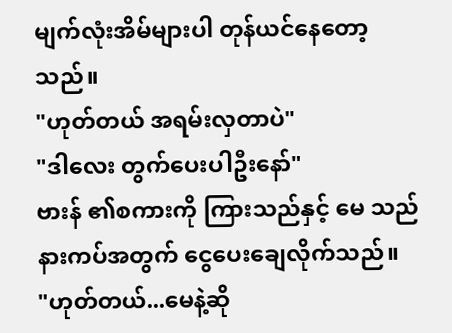မျက်လုံးအိမ်များပါ တုန်ယင်နေတော့သည်။
"ဟုတ်တယ် အရမ်းလှတာပဲ"
"ဒါလေး တွက်ပေးပါဦးနော်"
ဗားန် ၏စကားကို ကြားသည်နှင့် မေ သည် နားကပ်အတွက် ငွေပေးချေလိုက်သည်။
"ဟုတ်တယ်...မေနဲ့ဆို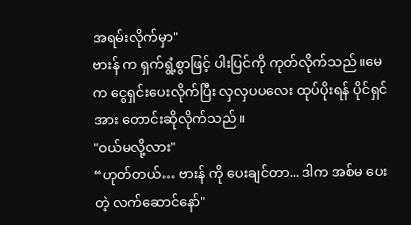အရမ်းလိုက်မှာ"
ဗားန် က ရှက်ရွံ့စွာဖြင့် ပါးပြင်ကို ကုတ်လိုက်သည်။မေက ငွေရှင်းပေးလိုက်ပြီး လှလှပပလေး ထုပ်ပိုးရန် ပိုင်ရှင်အား တောင်းဆိုလိုက်သည်။
"ဝယ်မလို့လား"
“ဟုတ်တယ်… ဗားန် ကို ပေးချင်တာ... ဒါက အစ်မ ပေးတဲ့ လက်ဆောင်နော်"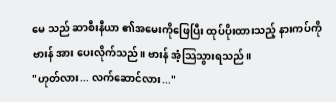မေ သည် ဆာစီးနီယာ ၏အမေးကိုဖြေပြီး ထုပ်ပိုးထားသည့် နားကပ်ကို ဗားန် အား ပေးလိုက်သည်။ ဗားန် အံ့သြသွားရသည်။
"ဟုတ်လား... လက်ဆောင်လား..."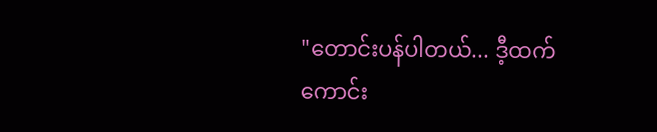"တောင်းပန်ပါတယ်... ဒီ့ထက်ကောင်း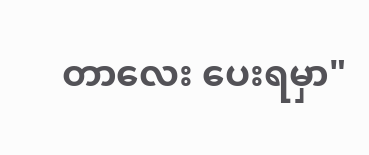တာလေး ပေးရမှာ"